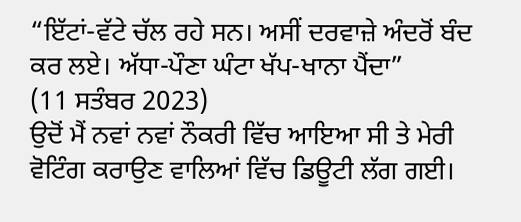“ਇੱਟਾਂ-ਵੱਟੇ ਚੱਲ ਰਹੇ ਸਨ। ਅਸੀਂ ਦਰਵਾਜ਼ੇ ਅੰਦਰੋਂ ਬੰਦ ਕਰ ਲਏ। ਅੱਧਾ-ਪੌਣਾ ਘੰਟਾ ਖੱਪ-ਖਾਨਾ ਪੈਂਦਾ”
(11 ਸਤੰਬਰ 2023)
ਉਦੋਂ ਮੈਂ ਨਵਾਂ ਨਵਾਂ ਨੌਕਰੀ ਵਿੱਚ ਆਇਆ ਸੀ ਤੇ ਮੇਰੀ ਵੋਟਿੰਗ ਕਰਾਉਣ ਵਾਲਿਆਂ ਵਿੱਚ ਡਿਊਟੀ ਲੱਗ ਗਈ।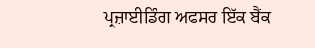ਪ੍ਰਜ਼ਾਈਡਿੰਗ ਅਫਸਰ ਇੱਕ ਬੈਂਕ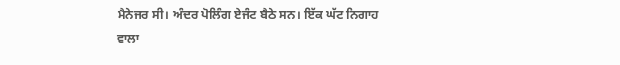ਮੈਨੇਜਰ ਸੀ। ਅੰਦਰ ਪੋਲਿੰਗ ਏਜੰਟ ਬੈਠੇ ਸਨ। ਇੱਕ ਘੱਟ ਨਿਗਾਹ ਵਾਲਾ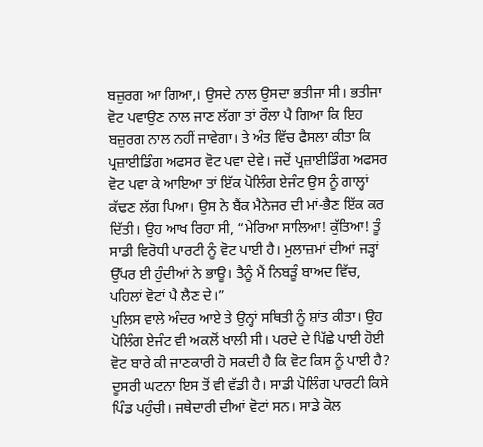ਬਜ਼ੁਰਗ ਆ ਗਿਆ,। ਉਸਦੇ ਨਾਲ ਉਸਦਾ ਭਤੀਜਾ ਸੀ। ਭਤੀਜਾ ਵੋਟ ਪਵਾਉਣ ਨਾਲ ਜਾਣ ਲੱਗਾ ਤਾਂ ਰੌਲਾ ਪੈ ਗਿਆ ਕਿ ਇਹ ਬਜ਼ੁਰਗ ਨਾਲ ਨਹੀਂ ਜਾਵੇਗਾ। ਤੇ ਅੰਤ ਵਿੱਚ ਫੈਸਲਾ ਕੀਤਾ ਕਿ ਪ੍ਰਜ਼ਾਈਡਿੰਗ ਅਫਸਰ ਵੋਟ ਪਵਾ ਦੇਵੇ। ਜਦੋਂ ਪ੍ਰਜ਼ਾਈਡਿੰਗ ਅਫਸਰ ਵੋਟ ਪਵਾ ਕੇ ਆਇਆ ਤਾਂ ਇੱਕ ਪੋਲਿੰਗ ਏਜੰਟ ਉਸ ਨੂੰ ਗਾਲ੍ਹਾਂ ਕੱਢਣ ਲੱਗ ਪਿਆ। ਉਸ ਨੇ ਬੈਂਕ ਮੈਨੇਜਰ ਦੀ ਮਾਂ-ਭੈਣ ਇੱਕ ਕਰ ਦਿੱਤੀ। ਉਹ ਆਖ ਰਿਹਾ ਸੀ, “ਮੇਰਿਆ ਸਾਲਿਆ! ਕੁੱਤਿਆ! ਤੂੰ ਸਾਡੀ ਵਿਰੋਧੀ ਪਾਰਟੀ ਨੂੰ ਵੋਟ ਪਾਈ ਹੈ। ਮੁਲਾਜ਼ਮਾਂ ਦੀਆਂ ਜੜ੍ਹਾਂ ਉੱਪਰ ਈ ਹੁੰਦੀਆਂ ਨੇ ਭਾਊ। ਤੈਨੂੰ ਮੈਂ ਨਿਬੜੂੰ ਬਾਅਦ ਵਿੱਚ, ਪਹਿਲਾਂ ਵੋਟਾਂ ਪੈ ਲੈਣ ਦੇ।”
ਪੁਲਿਸ ਵਾਲੇ ਅੰਦਰ ਆਏ ਤੇ ਉਨ੍ਹਾਂ ਸਥਿਤੀ ਨੂੰ ਸ਼ਾਂਤ ਕੀਤਾ। ਉਹ ਪੋਲਿੰਗ ਏਜੰਟ ਵੀ ਅਕਲੋਂ ਖਾਲੀ ਸੀ। ਪਰਦੇ ਦੇ ਪਿੱਛੇ ਪਾਈ ਹੋਈ ਵੋਟ ਬਾਰੇ ਕੀ ਜਾਣਕਾਰੀ ਹੋ ਸਕਦੀ ਹੈ ਕਿ ਵੋਟ ਕਿਸ ਨੂੰ ਪਾਈ ਹੈ?
ਦੂਸਰੀ ਘਟਨਾ ਇਸ ਤੋਂ ਵੀ ਵੱਡੀ ਹੈ। ਸਾਡੀ ਪੋਲਿੰਗ ਪਾਰਟੀ ਕਿਸੇ ਪਿੰਡ ਪਹੁੰਚੀ। ਜਥੇਦਾਰੀ ਦੀਆਂ ਵੋਟਾਂ ਸਨ। ਸਾਡੇ ਕੋਲ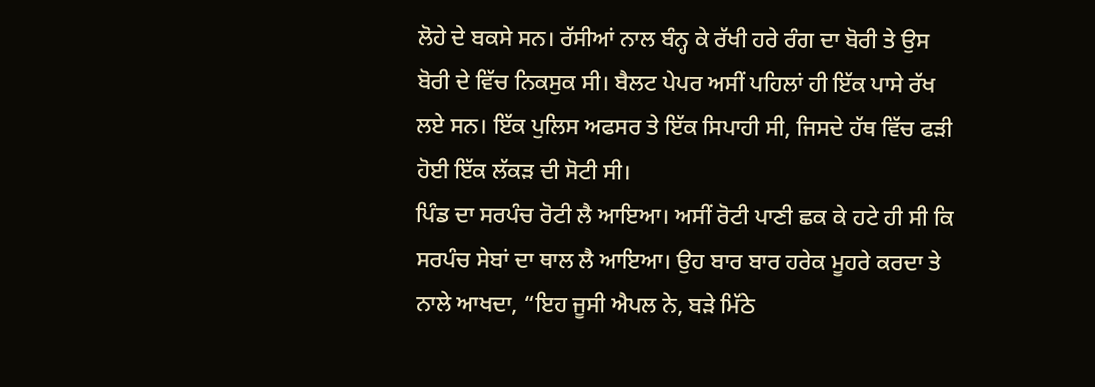ਲੋਹੇ ਦੇ ਬਕਸੇ ਸਨ। ਰੱਸੀਆਂ ਨਾਲ ਬੰਨ੍ਹ ਕੇ ਰੱਖੀ ਹਰੇ ਰੰਗ ਦਾ ਬੋਰੀ ਤੇ ਉਸ ਬੋਰੀ ਦੇ ਵਿੱਚ ਨਿਕਸੁਕ ਸੀ। ਬੈਲਟ ਪੇਪਰ ਅਸੀਂ ਪਹਿਲਾਂ ਹੀ ਇੱਕ ਪਾਸੇ ਰੱਖ ਲਏ ਸਨ। ਇੱਕ ਪੁਲਿਸ ਅਫਸਰ ਤੇ ਇੱਕ ਸਿਪਾਹੀ ਸੀ, ਜਿਸਦੇ ਹੱਥ ਵਿੱਚ ਫੜੀ ਹੋਈ ਇੱਕ ਲੱਕੜ ਦੀ ਸੋਟੀ ਸੀ।
ਪਿੰਡ ਦਾ ਸਰਪੰਚ ਰੋਟੀ ਲੈ ਆਇਆ। ਅਸੀਂ ਰੋਟੀ ਪਾਣੀ ਛਕ ਕੇ ਹਟੇ ਹੀ ਸੀ ਕਿ ਸਰਪੰਚ ਸੇਬਾਂ ਦਾ ਥਾਲ ਲੈ ਆਇਆ। ਉਹ ਬਾਰ ਬਾਰ ਹਰੇਕ ਮੂਹਰੇ ਕਰਦਾ ਤੇ ਨਾਲੇ ਆਖਦਾ, “ਇਹ ਜੂਸੀ ਐਪਲ ਨੇ, ਬੜੇ ਮਿੱਠੇ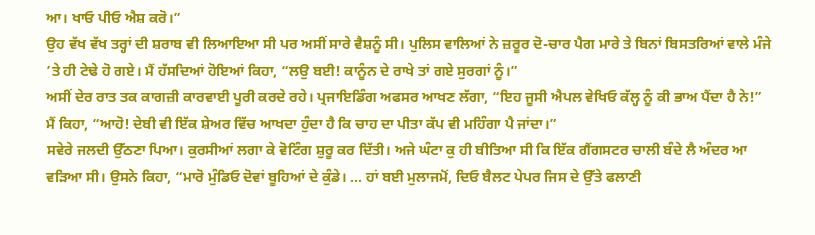ਆ। ਖਾਓ ਪੀਓ ਐਸ਼ ਕਰੋ।”
ਉਹ ਵੱਖ ਵੱਖ ਤਰ੍ਹਾਂ ਦੀ ਸ਼ਰਾਬ ਵੀ ਲਿਆਇਆ ਸੀ ਪਰ ਅਸੀਂ ਸਾਰੇ ਵੈਸ਼ਨੂੰ ਸੀ। ਪੁਲਿਸ ਵਾਲਿਆਂ ਨੇ ਜ਼ਰੂਰ ਦੋ-ਚਾਰ ਪੈਗ ਮਾਰੇ ਤੇ ਬਿਨਾਂ ਬਿਸਤਰਿਆਂ ਵਾਲੇ ਮੰਜੇ ’ਤੇ ਹੀ ਟੇਢੇ ਹੋ ਗਏ। ਮੈਂ ਹੱਸਦਿਆਂ ਹੋਇਆਂ ਕਿਹਾ, “ਲਉ ਬਈ! ਕਾਨੂੰਨ ਦੇ ਰਾਖੇ ਤਾਂ ਗਏ ਸੁਰਗਾਂ ਨੂੰ।”
ਅਸੀਂ ਦੇਰ ਰਾਤ ਤਕ ਕਾਗਜ਼ੀ ਕਾਰਵਾਈ ਪੂਰੀ ਕਰਦੇ ਰਹੇ। ਪ੍ਰਜਾਇਡਿੰਗ ਅਫਸਰ ਆਖਣ ਲੱਗਾ, “ਇਹ ਜੂਸੀ ਐਪਲ ਵੇਖਿਓ ਕੱਲ੍ਹ ਨੂੰ ਕੀ ਭਾਅ ਪੈਂਦਾ ਹੈ ਨੇ!”
ਮੈਂ ਕਿਹਾ, “ਆਹੋ! ਦੇਬੀ ਵੀ ਇੱਕ ਸ਼ੇਅਰ ਵਿੱਚ ਆਖਦਾ ਹੁੰਦਾ ਹੈ ਕਿ ਚਾਹ ਦਾ ਪੀਤਾ ਕੱਪ ਵੀ ਮਹਿੰਗਾ ਪੈ ਜਾਂਦਾ।”
ਸਵੇਰੇ ਜਲਦੀ ਉੱਠਣਾ ਪਿਆ। ਕੁਰਸੀਆਂ ਲਗਾ ਕੇ ਵੋਟਿੰਗ ਸ਼ੁਰੂ ਕਰ ਦਿੱਤੀ। ਅਜੇ ਘੰਟਾ ਕੁ ਹੀ ਬੀਤਿਆ ਸੀ ਕਿ ਇੱਕ ਗੈਂਗਸਟਰ ਚਾਲੀ ਬੰਦੇ ਲੈ ਅੰਦਰ ਆ ਵੜਿਆ ਸੀ। ਉਸਨੇ ਕਿਹਾ, “ਮਾਰੋ ਮੁੰਡਿਓ ਦੋਵਾਂ ਬੂਹਿਆਂ ਦੇ ਕੁੰਡੇ। ... ਹਾਂ ਬਈ ਮੁਲਾਜਮੋਂ, ਦਿਓ ਬੈਲਟ ਪੇਪਰ ਜਿਸ ਦੇ ਉੱਤੇ ਫਲਾਣੀ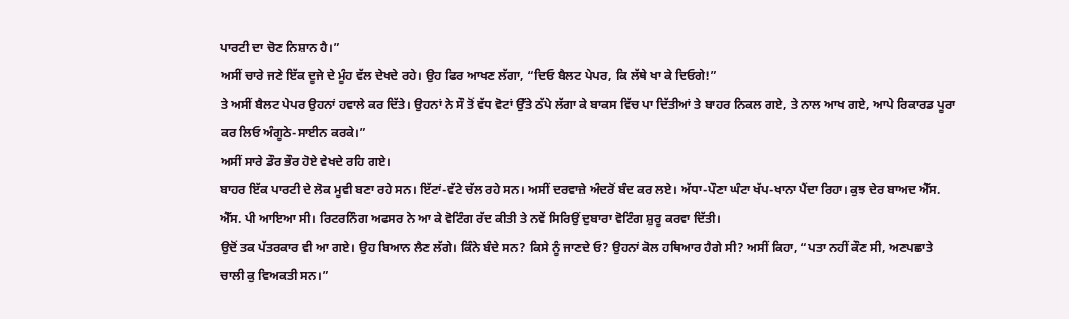ਪਾਰਟੀ ਦਾ ਚੋਣ ਨਿਸ਼ਾਨ ਹੈ।”
ਅਸੀਂ ਚਾਰੇ ਜਣੇ ਇੱਕ ਦੂਜੇ ਦੇ ਮੂੰਹ ਵੱਲ ਦੇਖਦੇ ਰਹੇ। ਉਹ ਫਿਰ ਆਖਣ ਲੱਗਾ, “ਦਿਓ ਬੈਲਟ ਪੇਪਰ, ਕਿ ਲੱਥੇ ਖਾ ਕੇ ਦਿਓਗੇ!”
ਤੇ ਅਸੀਂ ਬੈਲਟ ਪੇਪਰ ਉਹਨਾਂ ਹਵਾਲੇ ਕਰ ਦਿੱਤੇ। ਉਹਨਾਂ ਨੇ ਸੌ ਤੋਂ ਵੱਧ ਵੋਟਾਂ ਉੱਤੇ ਠੱਪੇ ਲੱਗਾ ਕੇ ਬਾਕਸ ਵਿੱਚ ਪਾ ਦਿੱਤੀਆਂ ਤੇ ਬਾਹਰ ਨਿਕਲ ਗਏ, ਤੇ ਨਾਲ ਆਖ ਗਏ, ਆਪੇ ਰਿਕਾਰਡ ਪੂਰਾ ਕਰ ਲਿਓ ਅੰਗੂਠੇ-ਸਾਈਨ ਕਰਕੇ।”
ਅਸੀਂ ਸਾਰੇ ਡੌਰ ਭੌਰ ਹੋਏ ਵੇਖਦੇ ਰਹਿ ਗਏ।
ਬਾਹਰ ਇੱਕ ਪਾਰਟੀ ਦੇ ਲੋਕ ਮੂਵੀ ਬਣਾ ਰਹੇ ਸਨ। ਇੱਟਾਂ-ਵੱਟੇ ਚੱਲ ਰਹੇ ਸਨ। ਅਸੀਂ ਦਰਵਾਜ਼ੇ ਅੰਦਰੋਂ ਬੰਦ ਕਰ ਲਏ। ਅੱਧਾ-ਪੌਣਾ ਘੰਟਾ ਖੱਪ-ਖਾਨਾ ਪੈਂਦਾ ਰਿਹਾ। ਕੁਝ ਦੇਰ ਬਾਅਦ ਐੱਸ. ਐੱਸ. ਪੀ ਆਇਆ ਸੀ। ਰਿਟਰਨਿੰਗ ਅਫਸਰ ਨੇ ਆ ਕੇ ਵੋਟਿੰਗ ਰੱਦ ਕੀਤੀ ਤੇ ਨਵੇਂ ਸਿਰਿਉਂ ਦੁਬਾਰਾ ਵੋਟਿੰਗ ਸ਼ੁਰੂ ਕਰਵਾ ਦਿੱਤੀ।
ਉਦੋਂ ਤਕ ਪੱਤਰਕਾਰ ਵੀ ਆ ਗਏ। ਉਹ ਬਿਆਨ ਲੈਣ ਲੱਗੇ। ਕਿੰਨੇ ਬੰਦੇ ਸਨ? ਕਿਸੇ ਨੂੰ ਜਾਣਦੇ ਓ? ਉਹਨਾਂ ਕੋਲ ਹਥਿਆਰ ਹੈਗੇ ਸੀ? ਅਸੀਂ ਕਿਹਾ, “ਪਤਾ ਨਹੀਂ ਕੌਣ ਸੀ, ਅਣਪਛਾਤੇ ਚਾਲੀ ਕੁ ਵਿਅਕਤੀ ਸਨ।”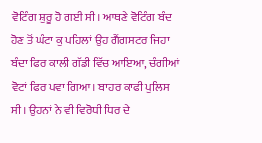ਵੋਟਿੰਗ ਸ਼ੁਰੂ ਹੋ ਗਈ ਸੀ। ਆਥਣੇ ਵੋਟਿੰਗ ਬੰਦ ਹੋਣ ਤੋਂ ਘੰਟਾ ਕੁ ਪਹਿਲਾਂ ਉਹ ਗੈਂਗਸਟਰ ਜਿਹਾ ਬੰਦਾ ਫਿਰ ਕਾਲੀ ਗੱਡੀ ਵਿੱਚ ਆਇਆ, ਚੰਗੀਆਂ ਵੋਟਾਂ ਫਿਰ ਪਵਾ ਗਿਆ। ਬਾਹਰ ਕਾਫੀ ਪੁਲਿਸ ਸੀ। ਉਹਨਾਂ ਨੇ ਵੀ ਵਿਰੋਧੀ ਧਿਰ ਦੇ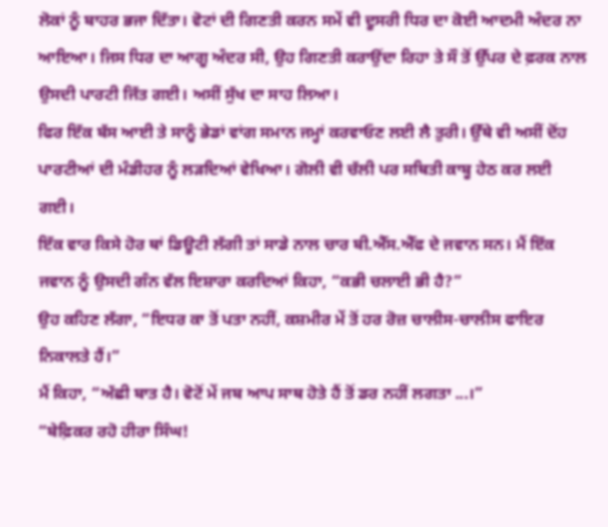ਲੋਕਾਂ ਨੂੰ ਬਾਹਰ ਭਜਾ ਦਿੱਤਾ। ਵੋਟਾਂ ਦੀ ਗਿਣਤੀ ਕਰਨ ਸਮੇਂ ਵੀ ਦੂਸਰੀ ਧਿਰ ਦਾ ਕੋਈ ਆਦਮੀ ਅੰਦਰ ਨਾ ਆਇਆ। ਜਿਸ ਧਿਰ ਦਾ ਆਗੂ ਅੰਦਰ ਸੀ, ਉਹ ਗਿਣਤੀ ਕਰਾਉਂਦਾ ਰਿਹਾ ਤੇ ਸੌ ਤੋਂ ਉੱਪਰ ਦੇ ਫ਼ਰਕ ਨਾਲ ਉਸਦੀ ਪਾਰਟੀ ਜਿੱਤ ਗਈ। ਅਸੀਂ ਸੁੱਖ ਦਾ ਸਾਹ ਲਿਆ।
ਫਿਰ ਇੱਕ ਬੱਸ ਆਈ ਤੇ ਸਾਨੂੰ ਭੇਡਾਂ ਵਾਂਗ ਸਮਾਨ ਜਮ੍ਹਾਂ ਕਰਵਾਓਣ ਲਈ ਲੈ ਤੁਰੀ। ਉੱਥੇ ਵੀ ਅਸੀਂ ਦੋਂਹ ਪਾਰਟੀਆਂ ਦੀ ਮੰਡੀਹਰ ਨੂੰ ਲੜਦਿਆਂ ਵੇਖਿਆ। ਗੋਲੀ ਵੀ ਚੱਲੀ ਪਰ ਸਥਿਤੀ ਕਾਬੂ ਹੇਠ ਕਰ ਲਈ ਗਈ।
ਇੱਕ ਵਾਰ ਕਿਸੇ ਹੋਰ ਥਾਂ ਡਿਊਟੀ ਲੱਗੀ ਤਾਂ ਸਾਡੇ ਨਾਲ ਚਾਰ ਬੀ.ਐੱਸ.ਐੱਫ ਦੇ ਜਵਾਨ ਸਨ। ਮੈਂ ਇੱਕ ਜਵਾਨ ਨੂੰ ਉਸਦੀ ਗੰਨ ਵੱਲ ਇਸ਼ਾਰਾ ਕਰਦਿਆਂ ਕਿਹਾ, “ਕਭੀ ਚਲਾਈ ਭੀ ਹੈ?”
ਉਹ ਕਹਿਣ ਲੱਗਾ, “ਇਧਰ ਕਾ ਤੋਂ ਪਤਾ ਨਹੀਂ, ਕਸ਼ਮੀਰ ਮੇਂ ਤੋਂ ਹਰ ਰੋਜ਼ ਚਾਲੀਸ-ਚਾਲੀਸ ਫਾਇਰ ਨਿਕਾਲਤੇ ਹੈਂ।”
ਮੈਂ ਕਿਹਾ, “ਅੱਛੀ ਬਾਤ ਹੈ। ਵੋਟੋਂ ਮੇਂ ਜਬ ਆਪ ਸਾਥ ਹੋਤੇ ਹੈਂ ਤੋਂ ਡਰ ਨਹੀਂ ਲਗਤਾ ...।”
“ਬੇਫ਼ਿਕਰ ਰਹੋ ਹੀਰਾ ਸਿੰਘ!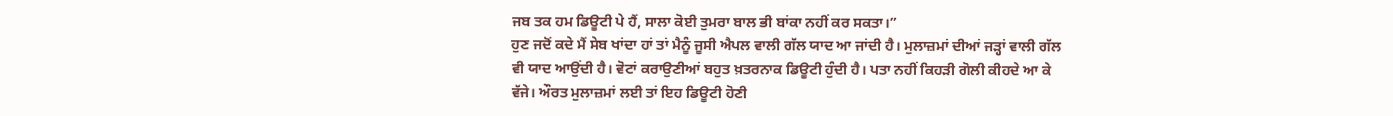ਜਬ ਤਕ ਹਮ ਡਿਊਟੀ ਪੇ ਹੈਂ, ਸਾਲਾ ਕੋਈ ਤੁਮਰਾ ਬਾਲ ਭੀ ਬਾਂਕਾ ਨਹੀਂ ਕਰ ਸਕਤਾ।”
ਹੁਣ ਜਦੋਂ ਕਦੇ ਮੈਂ ਸੇਬ ਖਾਂਦਾ ਹਾਂ ਤਾਂ ਮੈਨੂੰ ਜੂਸੀ ਐਪਲ ਵਾਲੀ ਗੱਲ ਯਾਦ ਆ ਜਾਂਦੀ ਹੈ। ਮੁਲਾਜ਼ਮਾਂ ਦੀਆਂ ਜੜ੍ਹਾਂ ਵਾਲੀ ਗੱਲ ਵੀ ਯਾਦ ਆਉਂਦੀ ਹੈ। ਵੋਟਾਂ ਕਰਾਉਣੀਆਂ ਬਹੁਤ ਖ਼ਤਰਨਾਕ ਡਿਊਟੀ ਹੁੰਦੀ ਹੈ। ਪਤਾ ਨਹੀਂ ਕਿਹੜੀ ਗੋਲੀ ਕੀਹਦੇ ਆ ਕੇ ਵੱਜੇ। ਔਰਤ ਮੁਲਾਜ਼ਮਾਂ ਲਈ ਤਾਂ ਇਹ ਡਿਊਟੀ ਹੋਣੀ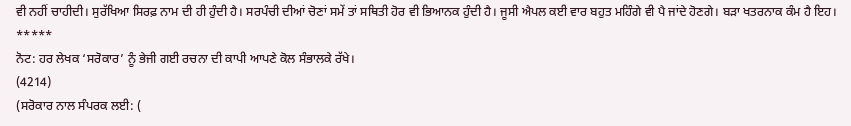ਵੀ ਨਹੀਂ ਚਾਹੀਦੀ। ਸੁਰੱਖਿਆ ਸਿਰਫ਼ ਨਾਮ ਦੀ ਹੀ ਹੁੰਦੀ ਹੈ। ਸਰਪੰਚੀ ਦੀਆਂ ਚੋਣਾਂ ਸਮੇਂ ਤਾਂ ਸਥਿਤੀ ਹੋਰ ਵੀ ਭਿਆਨਕ ਹੁੰਦੀ ਹੈ। ਜੂਸੀ ਐਪਲ ਕਈ ਵਾਰ ਬਹੁਤ ਮਹਿੰਗੇ ਵੀ ਪੈ ਜਾਂਦੇ ਹੋਣਗੇ। ਬੜਾ ਖਤਰਨਾਕ ਕੰਮ ਹੈ ਇਹ।
*****
ਨੋਟ: ਹਰ ਲੇਖਕ ‘ਸਰੋਕਾਰ’ ਨੂੰ ਭੇਜੀ ਗਈ ਰਚਨਾ ਦੀ ਕਾਪੀ ਆਪਣੇ ਕੋਲ ਸੰਭਾਲਕੇ ਰੱਖੇ।
(4214)
(ਸਰੋਕਾਰ ਨਾਲ ਸੰਪਰਕ ਲਈ: (